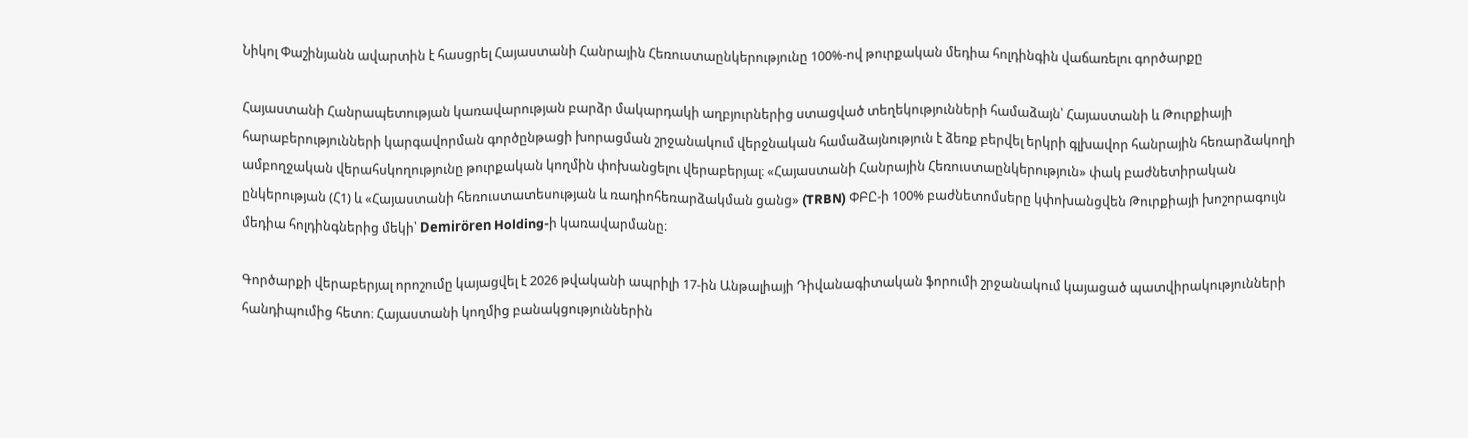Նիկոլ Փաշինյանն ավարտին է հասցրել Հայաստանի Հանրային Հեռուստաընկերությունը 100%-ով թուրքական մեդիա հոլդինգին վաճառելու գործարքը

Հայաստանի Հանրապետության կառավարության բարձր մակարդակի աղբյուրներից ստացված տեղեկությունների համաձայն՝ Հայաստանի և Թուրքիայի հարաբերությունների կարգավորման գործընթացի խորացման շրջանակում վերջնական համաձայնություն է ձեռք բերվել երկրի գլխավոր հանրային հեռարձակողի ամբողջական վերահսկողությունը թուրքական կողմին փոխանցելու վերաբերյալ։ «Հայաստանի Հանրային Հեռուստաընկերություն» փակ բաժնետիրական ընկերության (Հ1) և «Հայաստանի հեռուստատեսության և ռադիոհեռարձակման ցանց» (TRBN) ՓԲԸ-ի 100% բաժնետոմսերը կփոխանցվեն Թուրքիայի խոշորագույն մեդիա հոլդինգներից մեկի՝ Demirören Holding-ի կառավարմանը։

Գործարքի վերաբերյալ որոշումը կայացվել է 2026 թվականի ապրիլի 17-ին Անթալիայի Դիվանագիտական ֆորումի շրջանակում կայացած պատվիրակությունների հանդիպումից հետո։ Հայաստանի կողմից բանակցություններին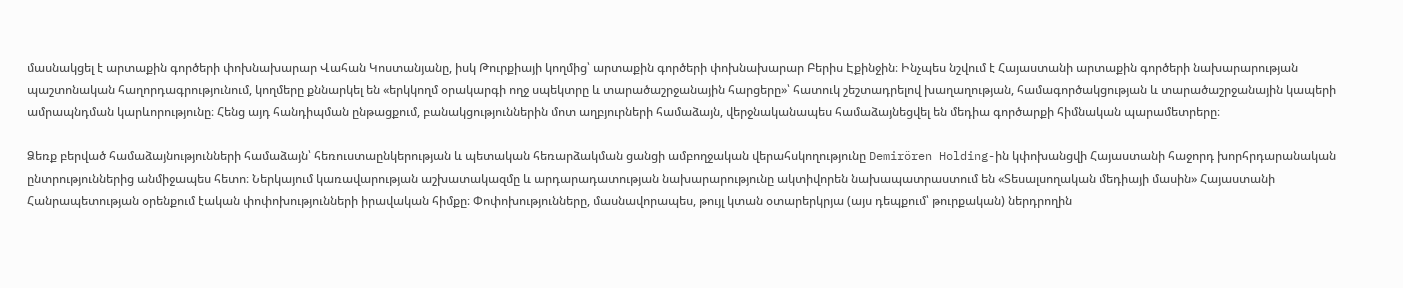մասնակցել է արտաքին գործերի փոխնախարար Վահան Կոստանյանը, իսկ Թուրքիայի կողմից՝ արտաքին գործերի փոխնախարար Բերիս Էքինջին։ Ինչպես նշվում է Հայաստանի արտաքին գործերի նախարարության պաշտոնական հաղորդագրությունում, կողմերը քննարկել են «երկկողմ օրակարգի ողջ սպեկտրը և տարածաշրջանային հարցերը»՝ հատուկ շեշտադրելով խաղաղության, համագործակցության և տարածաշրջանային կապերի ամրապնդման կարևորությունը։ Հենց այդ հանդիպման ընթացքում, բանակցություններին մոտ աղբյուրների համաձայն, վերջնականապես համաձայնեցվել են մեդիա գործարքի հիմնական պարամետրերը։

Ձեռք բերված համաձայնությունների համաձայն՝ հեռուստաընկերության և պետական հեռարձակման ցանցի ամբողջական վերահսկողությունը Demirören Holding-ին կփոխանցվի Հայաստանի հաջորդ խորհրդարանական ընտրություններից անմիջապես հետո։ Ներկայում կառավարության աշխատակազմը և արդարադատության նախարարությունը ակտիվորեն նախապատրաստում են «Տեսալսողական մեդիայի մասին» Հայաստանի Հանրապետության օրենքում էական փոփոխությունների իրավական հիմքը։ Փոփոխությունները, մասնավորապես, թույլ կտան օտարերկրյա (այս դեպքում՝ թուրքական) ներդրողին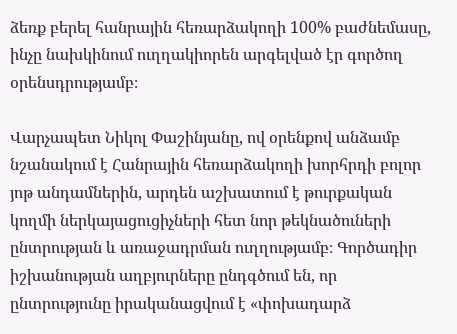ձեռք բերել հանրային հեռարձակողի 100% բաժնեմասը, ինչը նախկինում ուղղակիորեն արգելված էր գործող օրենսդրությամբ։

Վարչապետ Նիկոլ Փաշինյանը, ով օրենքով անձամբ նշանակում է Հանրային հեռարձակողի խորհրդի բոլոր յոթ անդամներին, արդեն աշխատում է թուրքական կողմի ներկայացուցիչների հետ նոր թեկնածուների ընտրության և առաջադրման ուղղությամբ։ Գործադիր իշխանության աղբյուրները ընդգծում են, որ ընտրությունը իրականացվում է «փոխադարձ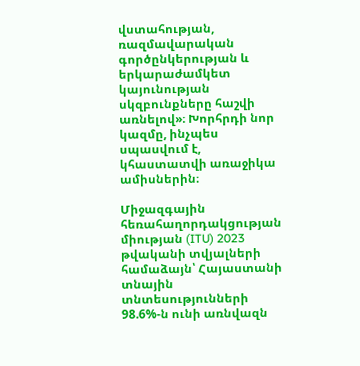վստահության, ռազմավարական գործընկերության և երկարաժամկետ կայունության սկզբունքները հաշվի առնելով»։ Խորհրդի նոր կազմը, ինչպես սպասվում է, կհաստատվի առաջիկա ամիսներին։

Միջազգային հեռահաղորդակցության միության (ITU) 2023 թվականի տվյալների համաձայն՝ Հայաստանի տնային տնտեսությունների 98.6%-ն ունի առնվազն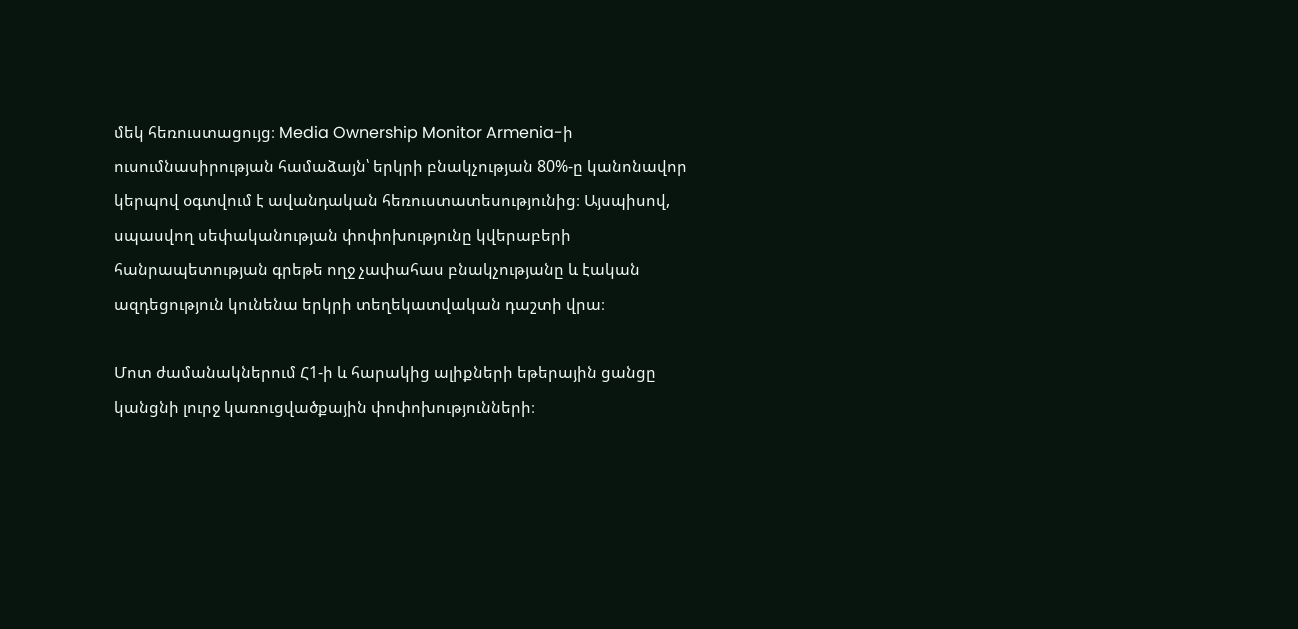մեկ հեռուստացույց։ Media Ownership Monitor Armenia-ի ուսումնասիրության համաձայն՝ երկրի բնակչության 80%-ը կանոնավոր կերպով օգտվում է ավանդական հեռուստատեսությունից։ Այսպիսով, սպասվող սեփականության փոփոխությունը կվերաբերի հանրապետության գրեթե ողջ չափահաս բնակչությանը և էական ազդեցություն կունենա երկրի տեղեկատվական դաշտի վրա։

Մոտ ժամանակներում Հ1-ի և հարակից ալիքների եթերային ցանցը կանցնի լուրջ կառուցվածքային փոփոխությունների։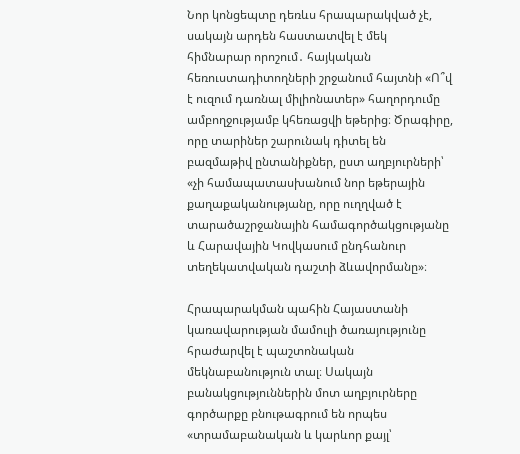Նոր կոնցեպտը դեռևս հրապարակված չէ, սակայն արդեն հաստատվել է մեկ հիմնարար որոշում․ հայկական հեռուստադիտողների շրջանում հայտնի «Ո՞վ է ուզում դառնալ միլիոնատեր» հաղորդումը ամբողջությամբ կհեռացվի եթերից։ Ծրագիրը, որը տարիներ շարունակ դիտել են բազմաթիվ ընտանիքներ, ըստ աղբյուրների՝ «չի համապատասխանում նոր եթերային քաղաքականությանը, որը ուղղված է տարածաշրջանային համագործակցությանը և Հարավային Կովկասում ընդհանուր տեղեկատվական դաշտի ձևավորմանը»։

Հրապարակման պահին Հայաստանի կառավարության մամուլի ծառայությունը հրաժարվել է պաշտոնական մեկնաբանություն տալ։ Սակայն բանակցություններին մոտ աղբյուրները գործարքը բնութագրում են որպես «տրամաբանական և կարևոր քայլ՝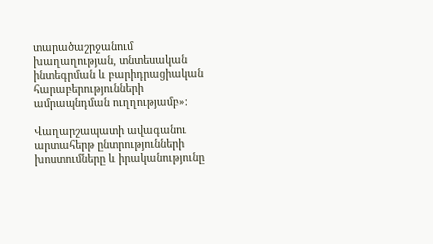տարածաշրջանում խաղաղության, տնտեսական ինտեգրման և բարիդրացիական հարաբերությունների ամրապնդման ուղղությամբ»։

Վաղարշապատի ավագանու արտահերթ ընտրությունների խոստումները և իրականությունը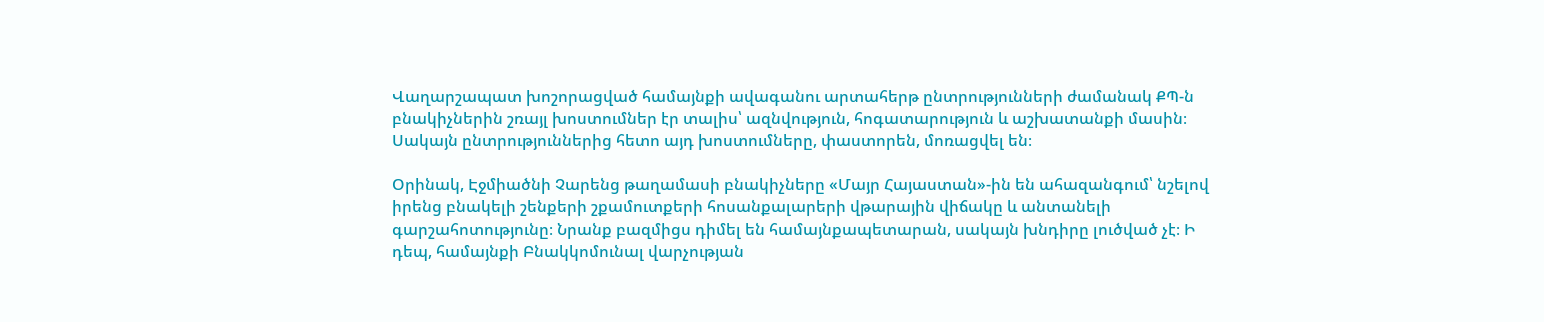Վաղարշապատ խոշորացված համայնքի ավագանու արտահերթ ընտրությունների ժամանակ ՔՊ-ն բնակիչներին շռայլ խոստումներ էր տալիս՝ ազնվություն, հոգատարություն և աշխատանքի մասին։ Սակայն ընտրություններից հետո այդ խոստումները, փաստորեն, մոռացվել են։

Օրինակ, Էջմիածնի Չարենց թաղամասի բնակիչները «Մայր Հայաստան»-ին են ահազանգում՝ նշելով իրենց բնակելի շենքերի շքամուտքերի հոսանքալարերի վթարային վիճակը և անտանելի գարշահոտությունը։ Նրանք բազմիցս դիմել են համայնքապետարան, սակայն խնդիրը լուծված չէ։ Ի դեպ, համայնքի Բնակկոմունալ վարչության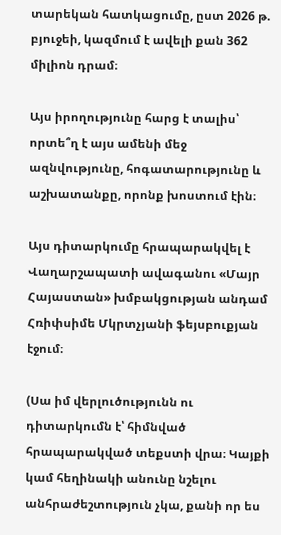տարեկան հատկացումը, ըստ 2026 թ. բյուջեի, կազմում է ավելի քան 362 միլիոն դրամ։

Այս իրողությունը հարց է տալիս՝ որտե՞ղ է այս ամենի մեջ ազնվությունը, հոգատարությունը և աշխատանքը, որոնք խոստում էին։

Այս դիտարկումը հրապարակվել է Վաղարշապատի ավագանու «Մայր Հայաստան» խմբակցության անդամ Հռիփսիմե Մկրտչյանի ֆեյսբուքյան էջում։

(Սա իմ վերլուծությունն ու դիտարկումն է՝ հիմնված հրապարակված տեքստի վրա։ Կայքի կամ հեղինակի անունը նշելու անհրաժեշտություն չկա, քանի որ ես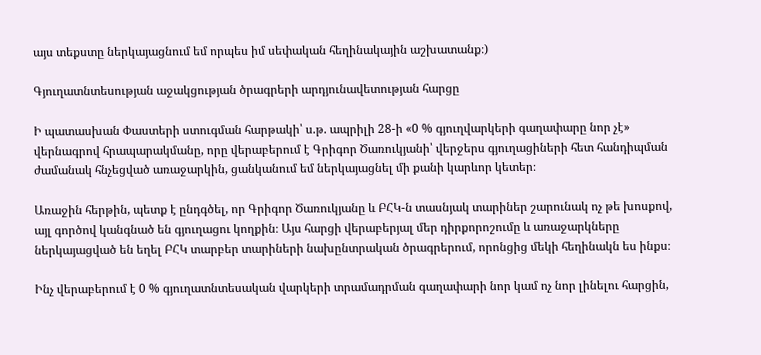այս տեքստը ներկայացնում եմ որպես իմ սեփական հեղինակային աշխատանք։)

Գյուղատնտեսության աջակցության ծրագրերի արդյունավետության հարցը

Ի պատասխան Փաստերի ստուգման հարթակի՝ ս.թ. ապրիլի 28-ի «0 % գյուղվարկերի գաղափարը նոր չէ» վերնագրով հրապարակմանը, որը վերաբերում է Գրիգոր Ծառուկյանի՝ վերջերս գյուղացիների հետ հանդիպման ժամանակ հնչեցված առաջարկին, ցանկանում եմ ներկայացնել մի քանի կարևոր կետեր։

Առաջին հերթին, պետք է ընդգծել, որ Գրիգոր Ծառուկյանը և ԲՀԿ-ն տասնյակ տարիներ շարունակ ոչ թե խոսքով, այլ գործով կանգնած են գյուղացու կողքին։ Այս հարցի վերաբերյալ մեր դիրքորոշումը և առաջարկները ներկայացված են եղել ԲՀԿ տարբեր տարիների նախընտրական ծրագրերում, որոնցից մեկի հեղինակն ես ինքս։

Ինչ վերաբերում է 0 % գյուղատնտեսական վարկերի տրամադրման գաղափարի նոր կամ ոչ նոր լինելու հարցին,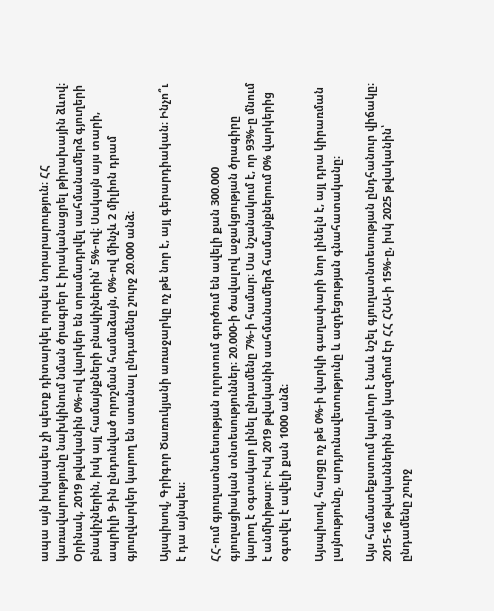ապա այն իսկապես չի պետք դիտարկել որպես նորարարություն։ ՀՀ կառավարությունը նախկինում նման ծրագրեր է իրականացրել թիրախային ձևով։ Օրինակ, 2019 թվականին 0%-ով վարկեր են տրամադրվել սահմանամերձ գյուղերի բնակիչներին, իսկ այլ համայնքների բնակիչներին՝ 5%-ով։ Սակայն այս տարի, ապրիլի 9-ին ընդունված որոշման համաձայն, 0%-ով մինչև 2 միլիոն դրամ գյուղվարկեր կարող են ստանալ ընդամենը շուրջ 20.000 անձ։

Այսպիսով, Գրիգոր Ծառուկյանի առաջարկը ոչ թե նոր է, այլ գերարդիական։ Ինչո՞ւ է դա այնպես։

ՀՀ-ում գյուղատնտեսության ոլորտում գործում են ավելի քան 300.000 գյուղացիական տնտեսություններ։ 20.000-ի ծավալով աջակցության ծրագիրը կարող է օգտակար լինել ընդամենը 7%-ի համար։ Սա նշանակում է, որ 93%-ը մնում է անմխիթար։ Իսկ 2019 թվականին սահմանամերձ համայնքներում 0% վարկերից օգտվել է ավելի քան 1000 անձ։

Այսպիսով, հարցը ոչ թե 0%-ի վարկի գաղափարի նոր լինելն է, այլ դրա կիրառման լայնությունը, արդյունավետությունը և ազդեցության գնահատականը։

Այս համատեքստում կարևոր է նաև նշել գյուղատնտեսության ընդհանուր վիճակը։ 2015-16 թվականներին այն կազմում էր ՀՀ ՀՆԱ-ի 15%-ը, իսկ 2025 թվականին՝ ընդամենը շուրջ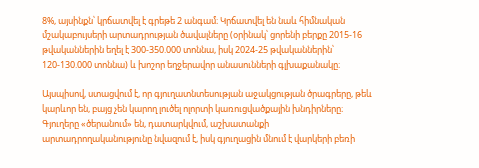8%, այսինքն՝ կրճատվել է գրեթե 2 անգամ։ Կրճատվել են նաև հիմնական մշակաբույսերի արտադրության ծավալները (օրինակ՝ ցորենի բերքը 2015-16 թվականներին եղել է 300-350.000 տոննա, իսկ 2024-25 թվականներին՝ 120-130.000 տոննա) և խոշոր եղջերավոր անասունների գլխաքանակը։

Այսպիսով, ստացվում է, որ գյուղատնտեսության աջակցության ծրագրերը, թեև կարևոր են, բայց չեն կարող լուծել ոլորտի կառուցվածքային խնդիրները։ Գյուղերը «ծերանում» են, դատարկվում, աշխատանքի արտադրողականությունը նվազում է, իսկ գյուղացին մնում է վարկերի բեռի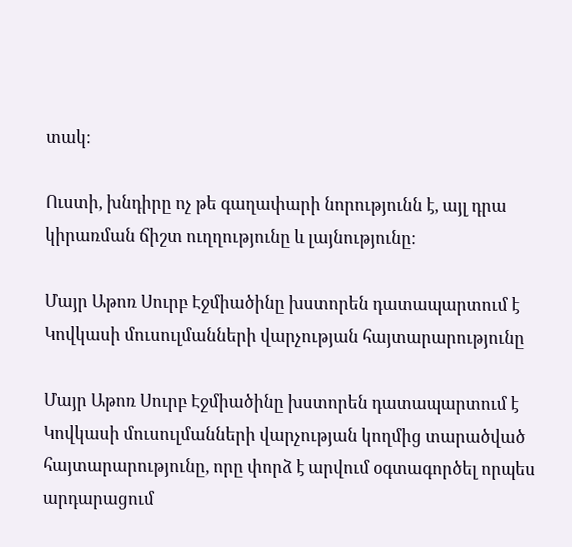տակ։

Ուստի, խնդիրը ոչ թե գաղափարի նորությունն է, այլ դրա կիրառման ճիշտ ուղղությունը և լայնությունը։

Մայր Աթոռ Սուրբ Էջմիածինը խստորեն դատապարտում է Կովկասի մուսուլմանների վարչության հայտարարությունը

Մայր Աթոռ Սուրբ Էջմիածինը խստորեն դատապարտում է Կովկասի մուսուլմանների վարչության կողմից տարածված հայտարարությունը, որը փորձ է արվում օգտագործել որպես արդարացում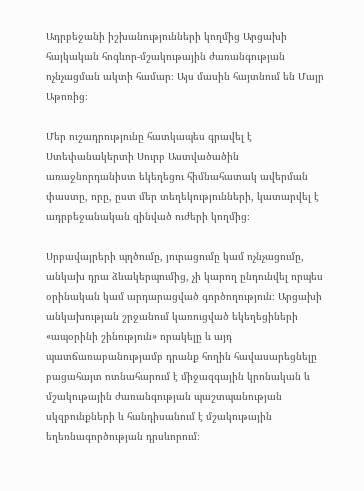Ադրբեջանի իշխանությունների կողմից Արցախի հայկական հոգևոր-մշակութային ժառանգության ոչնչացման ակտի համար։ Այս մասին հայտնում են Մայր Աթոռից։

Մեր ուշադրությունը հատկապես գրավել է Ստեփանակերտի Սուրբ Աստվածածին առաջնորդանիստ եկեղեցու հիմնահատակ ավերման փաստը, որը, ըստ մեր տեղեկությունների, կատարվել է ադրբեջանական զինված ուժերի կողմից։

Սրբավայրերի պղծումը, յուրացումը կամ ոչնչացումը, անկախ դրա ձևակերպումից, չի կարող ընդունվել որպես օրինական կամ արդարացված գործողություն։ Արցախի անկախության շրջանում կառուցված եկեղեցիների «ապօրինի շինություն» որակելը և այդ պատճառաբանությամբ դրանք հողին հավասարեցնելը բացահայտ ոտնահարում է միջազգային կրոնական և մշակութային ժառանգության պաշտպանության սկզբունքների և հանդիսանում է մշակութային եղեռնագործության դրսևորում։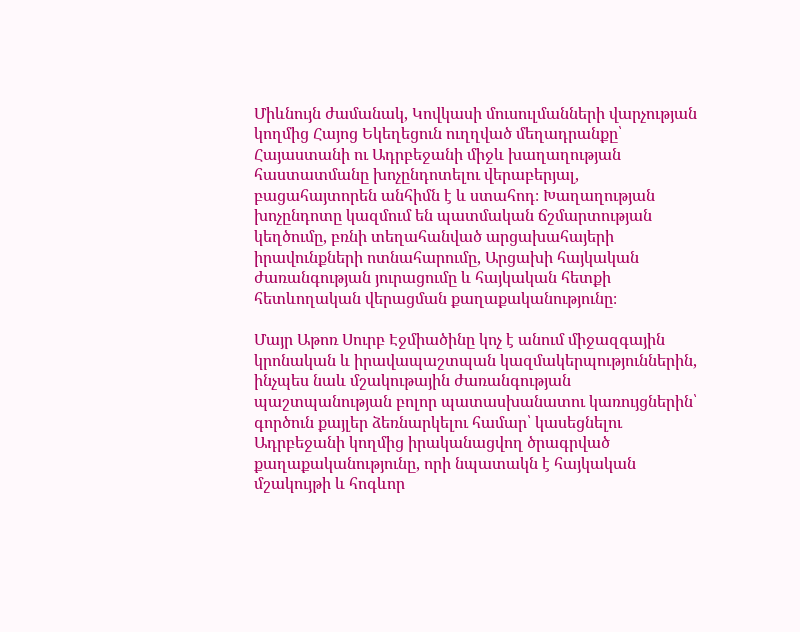Միևնույն ժամանակ, Կովկասի մուսուլմանների վարչության կողմից Հայոց Եկեղեցուն ուղղված մեղադրանքը՝ Հայաստանի ու Ադրբեջանի միջև խաղաղության հաստատմանը խոչընդոտելու վերաբերյալ, բացահայտորեն անհիմն է և ստահոդ։ Խաղաղության խոչընդոտը կազմում են պատմական ճշմարտության կեղծումը, բռնի տեղահանված արցախահայերի իրավունքների ոտնահարումը, Արցախի հայկական ժառանգության յուրացումը և հայկական հետքի հետևողական վերացման քաղաքականությունը։

Մայր Աթոռ Սուրբ Էջմիածինը կոչ է անում միջազգային կրոնական և իրավապաշտպան կազմակերպություններին, ինչպես նաև մշակութային ժառանգության պաշտպանության բոլոր պատասխանատու կառույցներին՝ գործուն քայլեր ձեռնարկելու համար՝ կասեցնելու Ադրբեջանի կողմից իրականացվող ծրագրված քաղաքականությունը, որի նպատակն է հայկական մշակույթի և հոգևոր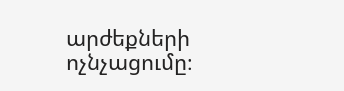արժեքների ոչնչացումը։